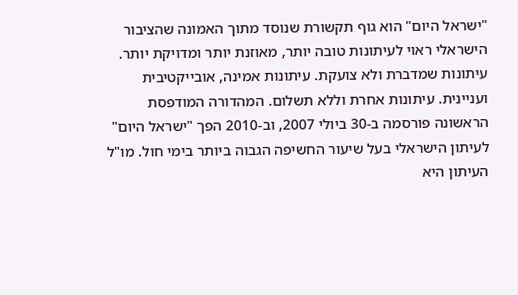"ישראל היום" הוא גוף תקשורת שנוסד מתוך האמונה שהציבור הישראלי ראוי לעיתונות טובה יותר, מאוזנת יותר ומדויקת יותר. עיתונות שמדברת ולא צועקת. עיתונות אמינה, אובייקטיבית ועניינית. עיתונות אחרת וללא תשלום. המהדורה המודפסת הראשונה פורסמה ב-30 ביולי 2007, וב-2010 הפך "ישראל היום" לעיתון הישראלי בעל שיעור החשיפה הגבוה ביותר בימי חול. מו"ל העיתון היא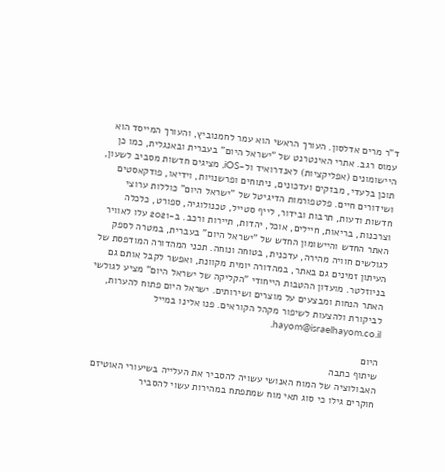ד"ר מרים אדלסון. העורך הראשי הוא עמר לחמנוביץ, והעורך המייסד הוא עמוס רגב. אתרי האינטרנט של "ישראל היום" בעברית ובאנגלית, כמו כן היישומונים (אפליקציות) לאנדרואיד ול-iOS, מציגים חדשות מסביב לשעון, תוכן בלעדי, מבזקים ועדכונים, ניתוחים ופרשנויות, וידיאו, פודקאסטים ושידורים חיים. פלטפורמות הדיגיטל של "ישראל היום" כוללות ערוצי חדשות ודעות, תרבות ובידור, לייף סטייל, טכנולוגיה, ספורט, כלכלה וצרכנות, בריאות, חיילים, אוכל, יהדות, תיירות ורכב. ב-2021 עלו לאוויר האתר החדש והיישומון החדש של "ישראל היום" בעברית, במטרה לספק לגולשים חוויה מהירה, עדכנית, בטוחה ונוחה. תכני המהדורה המודפסת של העיתון זמינים גם באתר, במהדורה יומית מקוונת, ואפשר לקבל אותם גם בניוזלטר. מועדון ההטבות הייחודי "הקליקה של ישראל היום" מציע לגולשי האתר הנחות ומבצעים על מוצרים ושירותים. ישראל היום פתוח להערות, לביקורת ולהצעות לשיפור מקהל הקוראים. פנו אלינו במייל hayom@israelhayom.co.il.

היום
שיתוף כתבה
האבולוציה של המוח האנושי עשויה להסביר את העלייה בשיעורי האוטיזם
חוקרים גילו כי סוג תאי מוח שמתפתח במהירות עשוי להסביר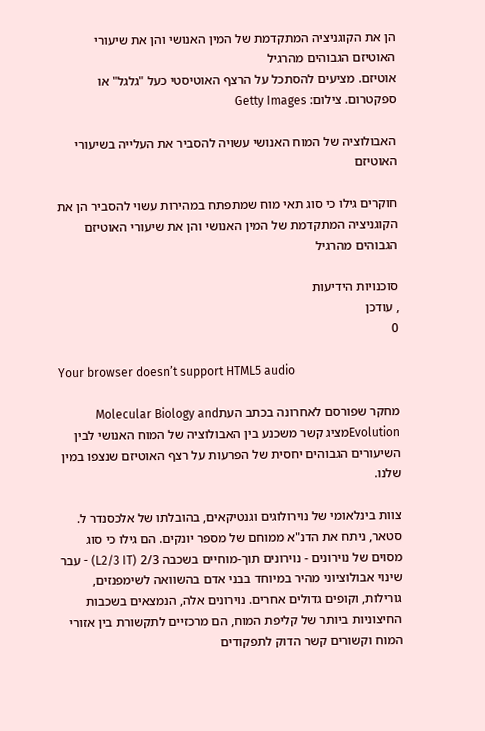הן את הקוגניציה המתקדמת של המין האנושי והן את שיעורי האוטיזם הגבוהים מהרגיל
אוטיזם. מציעים להסתכל על הרצף האוטיסטי כעל "גלגל" או ספקטרום. צילום: Getty Images

האבולוציה של המוח האנושי עשויה להסביר את העלייה בשיעורי האוטיזם

חוקרים גילו כי סוג תאי מוח שמתפתח במהירות עשוי להסביר הן את הקוגניציה המתקדמת של המין האנושי והן את שיעורי האוטיזם הגבוהים מהרגיל

סוכנויות הידיעות
, עודכן
0

Your browser doesn’t support HTML5 audio

מחקר שפורסם לאחרונה בכתב העתMolecular Biology and Evolutionמציג קשר משכנע בין האבולוציה של המוח האנושי לבין השיעורים הגבוהים יחסית של הפרעות על רצף האוטיזם שנצפו במין שלנו.

צוות בינלאומי של נוירולוגים וגנטיקאים, בהובלתו של אלכסנדר ל. סטאר, ניתח את הדנ"א ממוחם של מספר יונקים. הם גילו כי סוג מסוים של נוירונים - נוירונים תוך-מוחיים בשכבה 2/3 (L2/3 IT) - עבר שינוי אבולוציוני מהיר במיוחד בבני אדם בהשוואה לשימפנזים, גורילות, וקופים גדולים אחרים. נוירונים אלה, הנמצאים בשכבות החיצוניות ביותר של קליפת המוח, הם מרכזיים לתקשורת בין אזורי המוח וקשורים קשר הדוק לתפקודים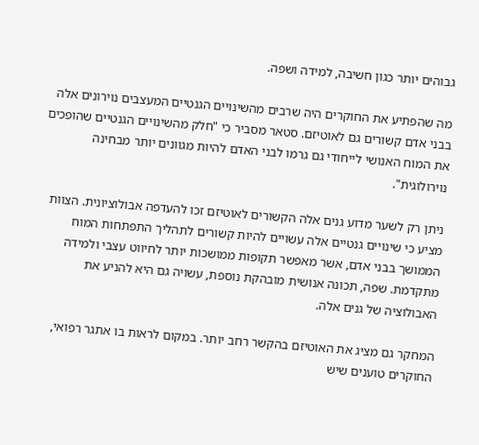גבוהים יותר כגון חשיבה, למידה ושפה.

מה שהפתיע את החוקרים היה שרבים מהשינויים הגנטיים המעצבים נוירונים אלה בבני אדם קשורים גם לאוטיזם. סטאר מסביר כי "חלק מהשינויים הגנטיים שהופכים את המוח האנושי לייחודי גם גרמו לבני האדם להיות מגוונים יותר מבחינה נוירולוגית".

ניתן רק לשער מדוע גנים אלה הקשורים לאוטיזם זכו להעדפה אבולוציונית. הצוות מציע כי שינויים גנטיים אלה עשויים להיות קשורים לתהליך התפתחות המוח הממושך בבני אדם, אשר מאפשר תקופות ממושכות יותר לחיווט עצבי ולמידה מתקדמת. שפה, תכונה אנושית מובהקת נוספת, עשויה גם היא להניע את האבולוציה של גנים אלה.

המחקר גם מציג את האוטיזם בהקשר רחב יותר. במקום לראות בו אתגר רפואי, החוקרים טוענים שיש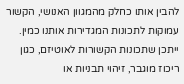להבין אותו כחלק מהמגוון האנושי, הקשור עמוקות לתכונות המגדירות אותנו כמין. ייתכן שתכונות הקשורות לאוטיזם, כגון ריכוז מוגבר, זיהוי תבניות או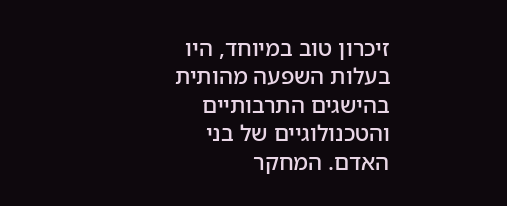זיכרון טוב במיוחד, היו בעלות השפעה מהותית בהישגים התרבותיים והטכנולוגיים של בני האדם. המחקר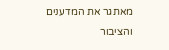מאתגר את המדענים והציבור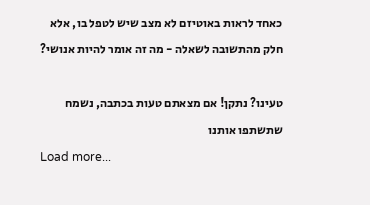כאחד לראות באוטיזם לא מצב שיש לטפל בו, אלא חלק מהתשובה לשאלה - מה זה אומר להיות אנושי?

טעינו? נתקן! אם מצאתם טעות בכתבה, נשמח שתשתפו אותנו
Load more...